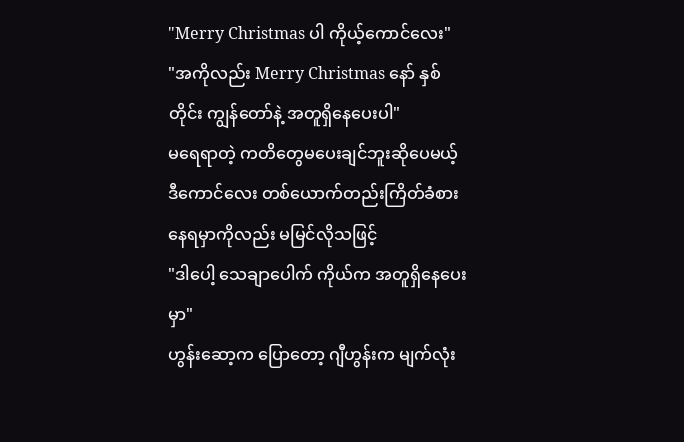"Merry Christmas ပါ ကိုယ့်ကောင်လေး"
"အကိုလည်း Merry Christmas နော် နှစ်တိုင်း ကျွန်တော်နဲ့ အတူရှိနေပေးပါ"
မရေရာတဲ့ ကတိတွေမပေးချင်ဘူးဆိုပေမယ့် ဒီကောင်လေး တစ်ယောက်တည်းကြိတ်ခံစားနေရမှာကိုလည်း မမြင်လိုသဖြင့်
"ဒါပေါ့ သေချာပေါက် ကိုယ်က အတူရှိနေပေးမှာ"
ဟွန်းဆော့က ပြောတော့ ဂျီဟွန်းက မျက်လုံး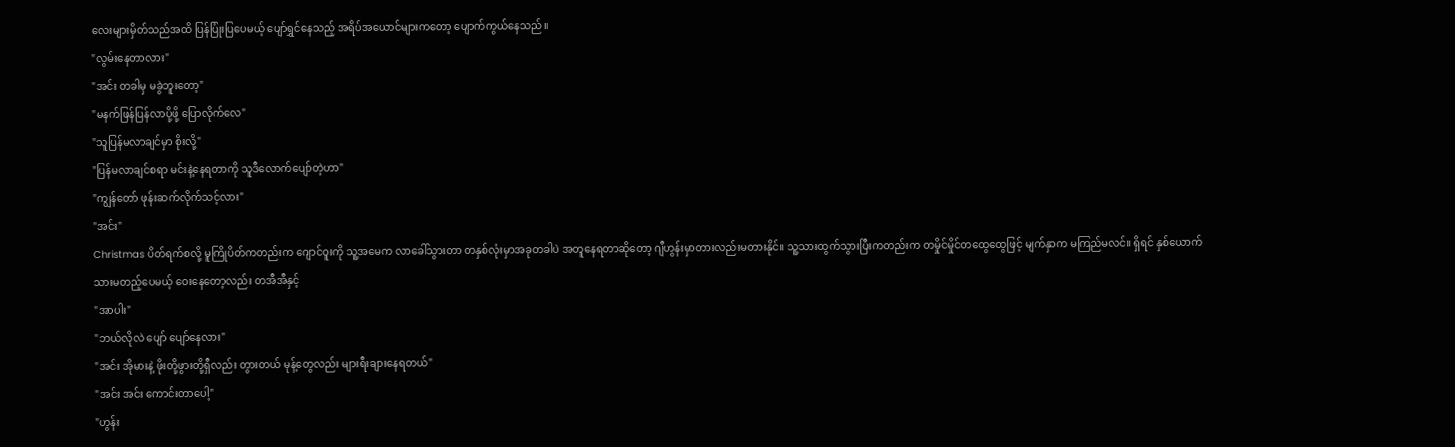လေးများမှိတ်သည်အထိ ပြန်ပြုံးပြပေမယ့် ပျော်ရွှင်နေသည့် အရိပ်အယောင်များကတော့ ပျောက်ကွယ်နေသည်။
"လွမ်းနေတာလား"
"အင်း တခါမှ မခွဲဘူးတော့"
"မနက်ဖြန်ပြန်လာပို့ဖို့ ပြောလိုက်လေ"
"သူပြန်မလာချင်မှာ စိုးလို့"
"ပြန်မလာချင်စရာ မင်းနဲ့နေရတာကို သူဒီလောက်ပျော်တဲ့ဟာ"
"ကျွန်တော် ဖုန်းဆက်လိုက်သင့်လား"
"အင်း"
Christmas ပိတ်ရက်စလို့ မူကြိုပိတ်ကတည်းက ဂျောင်ဝူးကို သူ့အမေက လာခေါ်သွားတာ တနှစ်လုံးမှာအခုတခါပဲ အတူနေရတာဆိုတော့ ဂျီဟွန်းမှာတားလည်းမတားနိုင်။ သူ့သားထွက်သွားပြီးကတည်းက တမှိုင်မှိုင်တထွေထွေဖြင့် မျက်နှာက မကြည်မလင်။ ရှိရင် နှစ်ယောက်သားမတည့်ပေမယ့် ဝေးနေတော့လည်း တအီအီနှင့်
"အာပါး"
"ဘယ်လိုလဲ ပျော် ပျော်နေလား"
"အင်း အိုမားနဲ့ ဖိုးတို့ဖွားတို့ရှီလည်း တွားတယ် မုန့်တွေလည်း များရီးချားနေရတယ်"
"အင်း အင်း ကောင်းတာပေါ့"
"ဟွန်း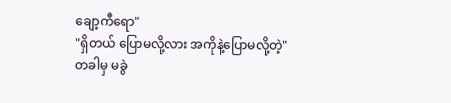ချော့ကီရော"
"ရှိတယ် ပြောမလို့လား အကိုနဲ့ပြောမလို့တဲ့"
တခါမှ မခွဲ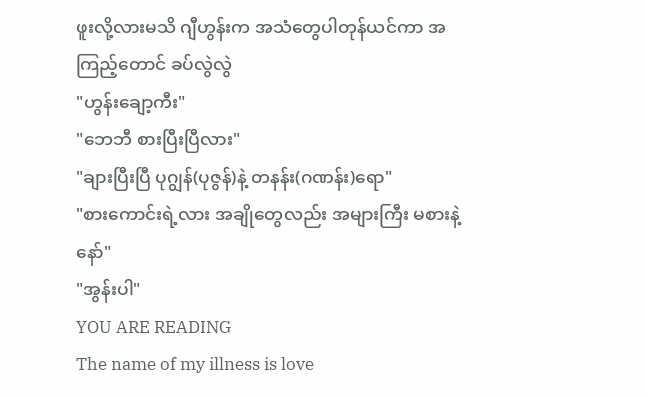ဖူးလို့လားမသိ ဂျီဟွန်းက အသံတွေပါတုန်ယင်ကာ အကြည့်တောင် ခပ်လွဲလွဲ
"ဟွန်းချော့ကီး"
"ဘေဘီ စားပြီးပြီလား"
"ချားပြီးပြီ ပုဂျွန်(ပုဇွန်)နဲ့ တနန်း(ဂဏန်း)ရော"
"စားကောင်းရဲ့လား အချိုတွေလည်း အများကြီး မစားနဲ့နော်"
"အွန်းပါ"
YOU ARE READING
The name of my illness is love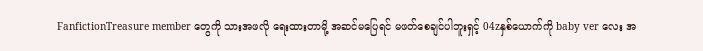FanfictionTreasure member တွေကို သားအဖလို ရေးထားတာမို့ အဆင်မပြေရင် မဖတ်စေချင်ပါဘူးရှင့် 04zနှစ်ယောက်ကို baby ver လေး အ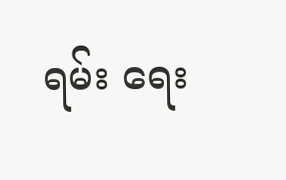ရမ်း ရေး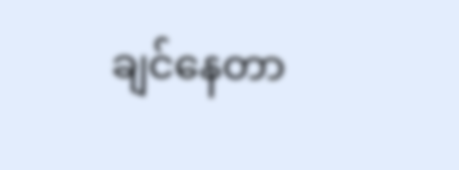ချင်နေတာ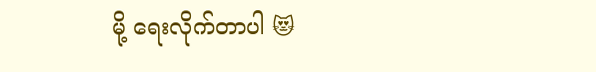မို့ ရေးလိုက်တာပါ 😻